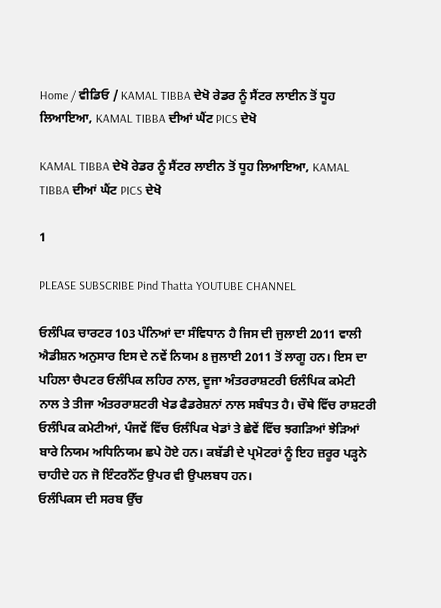Home / ਵੀਡਿਓ / KAMAL TIBBA ਦੇਖੋ ਰੇਡਰ ਨੂੰ ਸੈਂਟਰ ਲਾਈਨ ਤੋਂ ਧੂਹ ਲਿਆਇਆ, KAMAL TIBBA ਦੀਆਂ ਘੈਂਟ PICS ਦੇਖੋ

KAMAL TIBBA ਦੇਖੋ ਰੇਡਰ ਨੂੰ ਸੈਂਟਰ ਲਾਈਨ ਤੋਂ ਧੂਹ ਲਿਆਇਆ, KAMAL TIBBA ਦੀਆਂ ਘੈਂਟ PICS ਦੇਖੋ

1

PLEASE SUBSCRIBE Pind Thatta YOUTUBE CHANNEL

ਓਲੰਪਿਕ ਚਾਰਟਰ 103 ਪੰਨਿਆਂ ਦਾ ਸੰਵਿਧਾਨ ਹੈ ਜਿਸ ਦੀ ਜੁਲਾਈ 2011 ਵਾਲੀ ਐਡੀਸ਼ਨ ਅਨੁਸਾਰ ਇਸ ਦੇ ਨਵੇਂ ਨਿਯਮ 8 ਜੁਲਾਈ 2011 ਤੋਂ ਲਾਗੂ ਹਨ। ਇਸ ਦਾ ਪਹਿਲਾ ਚੈਪਟਰ ਓਲੰਪਿਕ ਲਹਿਰ ਨਾਲ, ਦੂਜਾ ਅੰਤਰਰਾਸ਼ਟਰੀ ਓਲੰਪਿਕ ਕਮੇਟੀ ਨਾਲ ਤੇ ਤੀਜਾ ਅੰਤਰਰਾਸ਼ਟਰੀ ਖੇਡ ਫੈਡਰੇਸ਼ਨਾਂ ਨਾਲ ਸਬੰਧਤ ਹੈ। ਚੌਥੇ ਵਿੱਚ ਰਾਸ਼ਟਰੀ ਓਲੰਪਿਕ ਕਮੇਟੀਆਂ, ਪੰਜਵੇਂ ਵਿੱਚ ਓਲੰਪਿਕ ਖੇਡਾਂ ਤੇ ਛੇਵੇਂ ਵਿੱਚ ਝਗੜਿਆਂ ਝੇੜਿਆਂ ਬਾਰੇ ਨਿਯਮ ਅਧਿਨਿਯਮ ਛਪੇ ਹੋਏ ਹਨ। ਕਬੱਡੀ ਦੇ ਪ੍ਰਮੋਟਰਾਂ ਨੂੰ ਇਹ ਜ਼ਰੂਰ ਪੜ੍ਹਨੇ ਚਾਹੀਦੇ ਹਨ ਜੋ ਇੰਟਰਨੈੱਟ ਉਪਰ ਵੀ ਉਪਲਬਧ ਹਨ।
ਓਲੰਪਿਕਸ ਦੀ ਸਰਬ ਉੱਚ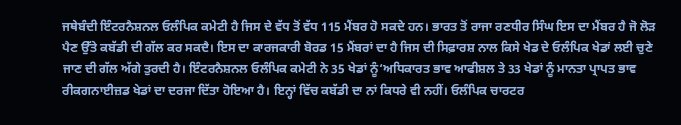ਜਥੇਬੰਦੀ ਇੰਟਰਨੈਸ਼ਨਲ ਓਲੰਪਿਕ ਕਮੇਟੀ ਹੈ ਜਿਸ ਦੇ ਵੱਧ ਤੋਂ ਵੱਧ 115 ਮੈਂਬਰ ਹੋ ਸਕਦੇ ਹਨ। ਭਾਰਤ ਤੋਂ ਰਾਜਾ ਰਣਧੀਰ ਸਿੰਘ ਇਸ ਦਾ ਮੈਂਬਰ ਹੈ ਜੋ ਲੋੜ ਪੈਣ ਉੱਤੇ ਕਬੱਡੀ ਦੀ ਗੱਲ ਕਰ ਸਕਦੈ। ਇਸ ਦਾ ਕਾਰਜਕਾਰੀ ਬੋਰਡ 15 ਮੈਂਬਰਾਂ ਦਾ ਹੈ ਜਿਸ ਦੀ ਸਿਫ਼ਾਰਸ਼ ਨਾਲ ਕਿਸੇ ਖੇਡ ਦੇ ਓਲੰਪਿਕ ਖੇਡਾਂ ਲਈ ਚੁਣੇ ਜਾਣ ਦੀ ਗੱਲ ਅੱਗੇ ਤੁਰਦੀ ਹੈ। ਇੰਟਰਨੈਸ਼ਨਲ ਓਲੰਪਿਕ ਕਮੇਟੀ ਨੇ 35 ਖੇਡਾਂ ਨੂੰ‘ਅਧਿਕਾਰਤ ਭਾਵ ਆਫੀਸ਼ਲ ਤੇ 33 ਖੇਡਾਂ ਨੂੰ ਮਾਨਤਾ ਪ੍ਰਾਪਤ ਭਾਵ ਰੀਕਗਨਾਈਜ਼ਡ ਖੇਡਾਂ ਦਾ ਦਰਜਾ ਦਿੱਤਾ ਹੋਇਆ ਹੈ। ਇਨ੍ਹਾਂ ਵਿੱਚ ਕਬੱਡੀ ਦਾ ਨਾਂ ਕਿਧਰੇ ਵੀ ਨਹੀਂ। ਓਲੰਪਿਕ ਚਾਰਟਰ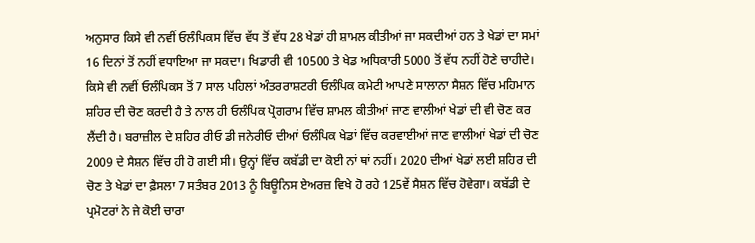ਅਨੁਸਾਰ ਕਿਸੇ ਵੀ ਨਵੀਂ ਓਲੰਪਿਕਸ ਵਿੱਚ ਵੱਧ ਤੋਂ ਵੱਧ 28 ਖੇਡਾਂ ਹੀ ਸ਼ਾਮਲ ਕੀਤੀਆਂ ਜਾ ਸਕਦੀਆਂ ਹਨ ਤੇ ਖੇਡਾਂ ਦਾ ਸਮਾਂ 16 ਦਿਨਾਂ ਤੋਂ ਨਹੀਂ ਵਧਾਇਆ ਜਾ ਸਕਦਾ। ਖਿਡਾਰੀ ਵੀ 10500 ਤੇ ਖੇਡ ਅਧਿਕਾਰੀ 5000 ਤੋਂ ਵੱਧ ਨਹੀਂ ਹੋਣੇ ਚਾਹੀਦੇ। ਕਿਸੇ ਵੀ ਨਵੀਂ ਓਲੰਪਿਕਸ ਤੋਂ 7 ਸਾਲ ਪਹਿਲਾਂ ਅੰਤਰਰਾਸ਼ਟਰੀ ਓਲੰਪਿਕ ਕਮੇਟੀ ਆਪਣੇ ਸਾਲਾਨਾ ਸੈਸ਼ਨ ਵਿੱਚ ਮਹਿਮਾਨ ਸ਼ਹਿਰ ਦੀ ਚੋਣ ਕਰਦੀ ਹੈ ਤੇ ਨਾਲ ਹੀ ਓਲੰਪਿਕ ਪ੍ਰੋਗਰਾਮ ਵਿੱਚ ਸ਼ਾਮਲ ਕੀਤੀਆਂ ਜਾਣ ਵਾਲੀਆਂ ਖੇਡਾਂ ਦੀ ਵੀ ਚੋਣ ਕਰ ਲੈਂਦੀ ਹੈ। ਬਰਾਜ਼ੀਲ ਦੇ ਸ਼ਹਿਰ ਰੀਓ ਡੀ ਜਨੇਰੀਓ ਦੀਆਂ ਓਲੰਪਿਕ ਖੇਡਾਂ ਵਿੱਚ ਕਰਵਾਈਆਂ ਜਾਣ ਵਾਲੀਆਂ ਖੇਡਾਂ ਦੀ ਚੋਣ 2009 ਦੇ ਸੈਸ਼ਨ ਵਿੱਚ ਹੀ ਹੋ ਗਈ ਸੀ। ਉਨ੍ਹਾਂ ਵਿੱਚ ਕਬੱਡੀ ਦਾ ਕੋਈ ਨਾਂ ਥਾਂ ਨਹੀਂ। 2020 ਦੀਆਂ ਖੇਡਾਂ ਲਈ ਸ਼ਹਿਰ ਦੀ ਚੋਣ ਤੇ ਖੇਡਾਂ ਦਾ ਫ਼ੈਸਲਾ 7 ਸਤੰਬਰ 2013 ਨੂੰ ਬਿਊਨਿਸ ਏਅਰਜ਼ ਵਿਖੇ ਹੋ ਰਹੇ 125ਵੇਂ ਸੈਸ਼ਨ ਵਿੱਚ ਹੋਵੇਗਾ। ਕਬੱਡੀ ਦੇ ਪ੍ਰਮੋਟਰਾਂ ਨੇ ਜੇ ਕੋਈ ਚਾਰਾ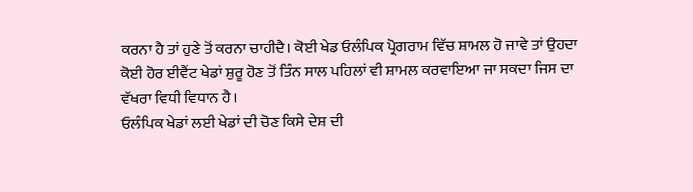ਕਰਨਾ ਹੈ ਤਾਂ ਹੁਣੇ ਤੋਂ ਕਰਨਾ ਚਾਹੀਦੈ। ਕੋਈ ਖੇਡ ਓਲੰਪਿਕ ਪ੍ਰੋਗਰਾਮ ਵਿੱਚ ਸ਼ਾਮਲ ਹੋ ਜਾਵੇ ਤਾਂ ਉਹਦਾ ਕੋਈ ਹੋਰ ਈਵੈਂਟ ਖੇਡਾਂ ਸ਼ੁਰੂ ਹੋਣ ਤੋਂ ਤਿੰਨ ਸਾਲ ਪਹਿਲਾਂ ਵੀ ਸ਼ਾਮਲ ਕਰਵਾਇਆ ਜਾ ਸਕਦਾ ਜਿਸ ਦਾ ਵੱਖਰਾ ਵਿਧੀ ਵਿਧਾਨ ਹੈ।
ਓਲੰਪਿਕ ਖੇਡਾਂ ਲਈ ਖੇਡਾਂ ਦੀ ਚੋਣ ਕਿਸੇ ਦੇਸ਼ ਦੀ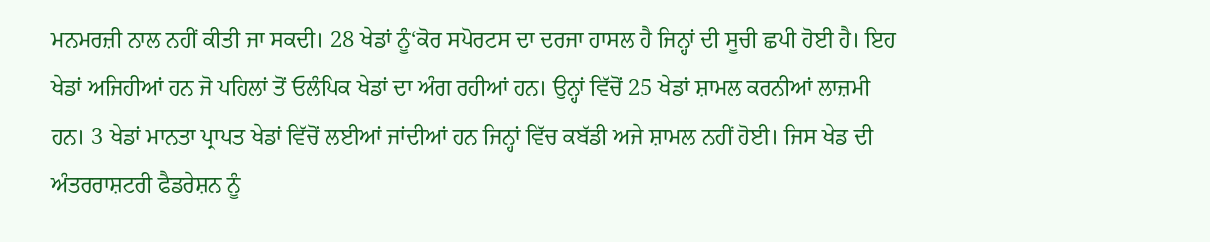ਮਨਮਰਜ਼ੀ ਨਾਲ ਨਹੀਂ ਕੀਤੀ ਜਾ ਸਕਦੀ। 28 ਖੇਡਾਂ ਨੂੰ‘ਕੋਰ ਸਪੋਰਟਸ ਦਾ ਦਰਜਾ ਹਾਸਲ ਹੈ ਜਿਨ੍ਹਾਂ ਦੀ ਸੂਚੀ ਛਪੀ ਹੋਈ ਹੈ। ਇਹ ਖੇਡਾਂ ਅਜਿਹੀਆਂ ਹਨ ਜੋ ਪਹਿਲਾਂ ਤੋਂ ਓਲੰਪਿਕ ਖੇਡਾਂ ਦਾ ਅੰਗ ਰਹੀਆਂ ਹਨ। ਉਨ੍ਹਾਂ ਵਿੱਚੋਂ 25 ਖੇਡਾਂ ਸ਼ਾਮਲ ਕਰਨੀਆਂ ਲਾਜ਼ਮੀ ਹਨ। 3 ਖੇਡਾਂ ਮਾਨਤਾ ਪ੍ਰਾਪਤ ਖੇਡਾਂ ਵਿੱਚੋਂ ਲਈਆਂ ਜਾਂਦੀਆਂ ਹਨ ਜਿਨ੍ਹਾਂ ਵਿੱਚ ਕਬੱਡੀ ਅਜੇ ਸ਼ਾਮਲ ਨਹੀਂ ਹੋਈ। ਜਿਸ ਖੇਡ ਦੀ ਅੰਤਰਰਾਸ਼ਟਰੀ ਫੈਡਰੇਸ਼ਨ ਨੂੰ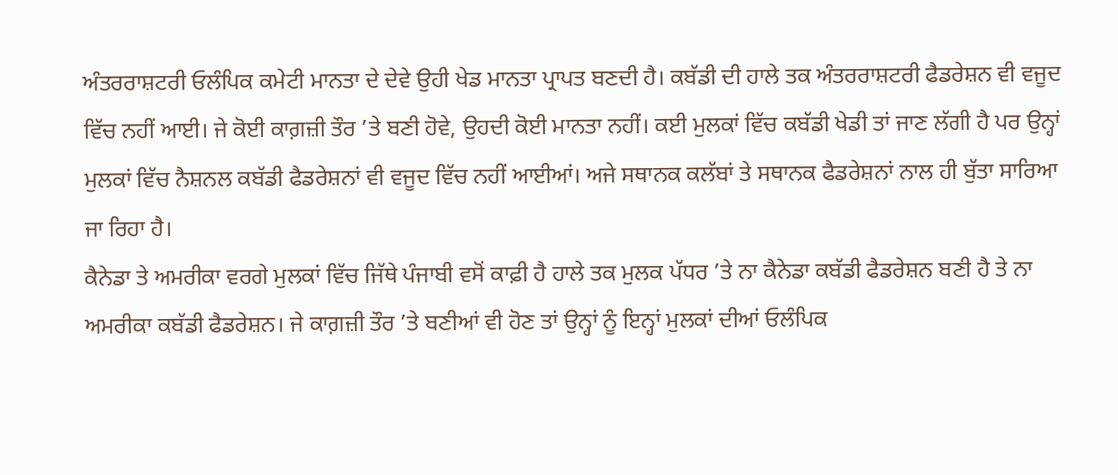ਅੰਤਰਰਾਸ਼ਟਰੀ ਓਲੰਪਿਕ ਕਮੇਟੀ ਮਾਨਤਾ ਦੇ ਦੇਵੇ ਉਹੀ ਖੇਡ ਮਾਨਤਾ ਪ੍ਰਾਪਤ ਬਣਦੀ ਹੈ। ਕਬੱਡੀ ਦੀ ਹਾਲੇ ਤਕ ਅੰਤਰਰਾਸ਼ਟਰੀ ਫੈਡਰੇਸ਼ਨ ਵੀ ਵਜੂਦ ਵਿੱਚ ਨਹੀਂ ਆਈ। ਜੇ ਕੋਈ ਕਾਗ਼ਜ਼ੀ ਤੌਰ ’ਤੇ ਬਣੀ ਹੋਵੇ, ਉਹਦੀ ਕੋਈ ਮਾਨਤਾ ਨਹੀਂ। ਕਈ ਮੁਲਕਾਂ ਵਿੱਚ ਕਬੱਡੀ ਖੇਡੀ ਤਾਂ ਜਾਣ ਲੱਗੀ ਹੈ ਪਰ ਉਨ੍ਹਾਂ ਮੁਲਕਾਂ ਵਿੱਚ ਨੈਸ਼ਨਲ ਕਬੱਡੀ ਫੈਡਰੇਸ਼ਨਾਂ ਵੀ ਵਜੂਦ ਵਿੱਚ ਨਹੀਂ ਆਈਆਂ। ਅਜੇ ਸਥਾਨਕ ਕਲੱਬਾਂ ਤੇ ਸਥਾਨਕ ਫੈਡਰੇਸ਼ਨਾਂ ਨਾਲ ਹੀ ਬੁੱਤਾ ਸਾਰਿਆ ਜਾ ਰਿਹਾ ਹੈ।
ਕੈਨੇਡਾ ਤੇ ਅਮਰੀਕਾ ਵਰਗੇ ਮੁਲਕਾਂ ਵਿੱਚ ਜਿੱਥੇ ਪੰਜਾਬੀ ਵਸੋਂ ਕਾਫ਼ੀ ਹੈ ਹਾਲੇ ਤਕ ਮੁਲਕ ਪੱਧਰ ’ਤੇ ਨਾ ਕੈਨੇਡਾ ਕਬੱਡੀ ਫੈਡਰੇਸ਼ਨ ਬਣੀ ਹੈ ਤੇ ਨਾ ਅਮਰੀਕਾ ਕਬੱਡੀ ਫੈਡਰੇਸ਼ਨ। ਜੇ ਕਾਗ਼ਜ਼ੀ ਤੌਰ ’ਤੇ ਬਣੀਆਂ ਵੀ ਹੋਣ ਤਾਂ ਉਨ੍ਹਾਂ ਨੂੰ ਇਨ੍ਹਾਂ ਮੁਲਕਾਂ ਦੀਆਂ ਓਲੰਪਿਕ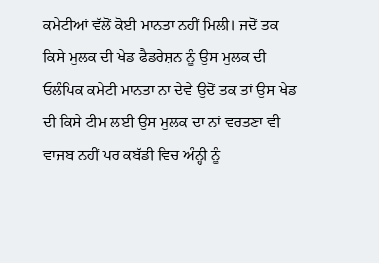ਕਮੇਟੀਆਂ ਵੱਲੋਂ ਕੋਈ ਮਾਨਤਾ ਨਹੀਂ ਮਿਲੀ। ਜਦੋਂ ਤਕ ਕਿਸੇ ਮੁਲਕ ਦੀ ਖੇਡ ਫੈਡਰੇਸ਼ਨ ਨੂੰ ਉਸ ਮੁਲਕ ਦੀ ਓਲੰਪਿਕ ਕਮੇਟੀ ਮਾਨਤਾ ਨਾ ਦੇਵੇ ਉਦੋਂ ਤਕ ਤਾਂ ਉਸ ਖੇਡ ਦੀ ਕਿਸੇ ਟੀਮ ਲਈ ਉਸ ਮੁਲਕ ਦਾ ਨਾਂ ਵਰਤਣਾ ਵੀ ਵਾਜਬ ਨਹੀਂ ਪਰ ਕਬੱਡੀ ਵਿਚ ਅੰਨ੍ਹੀ ਨੂੰ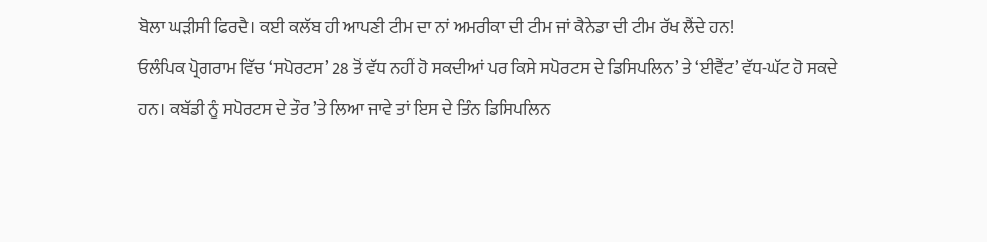ਬੋਲਾ ਘੜੀਸੀ ਫਿਰਦੈ। ਕਈ ਕਲੱਬ ਹੀ ਆਪਣੀ ਟੀਮ ਦਾ ਨਾਂ ਅਮਰੀਕਾ ਦੀ ਟੀਮ ਜਾਂ ਕੈਨੇਡਾ ਦੀ ਟੀਮ ਰੱਖ ਲੈਂਦੇ ਹਨ!
ਓਲੰਪਿਕ ਪ੍ਰੋਗਰਾਮ ਵਿੱਚ ‘ਸਪੋਰਟਸ’ 28 ਤੋਂ ਵੱਧ ਨਹੀਂ ਹੋ ਸਕਦੀਆਂ ਪਰ ਕਿਸੇ ਸਪੋਰਟਸ ਦੇ ਡਿਸਿਪਲਿਨ’ ਤੇ ‘ਈਵੈਂਟ’ ਵੱਧ-ਘੱਟ ਹੋ ਸਕਦੇ ਹਨ। ਕਬੱਡੀ ਨੂੰ ਸਪੋਰਟਸ ਦੇ ਤੌਰ ’ਤੇ ਲਿਆ ਜਾਵੇ ਤਾਂ ਇਸ ਦੇ ਤਿੰਨ ਡਿਸਿਪਲਿਨ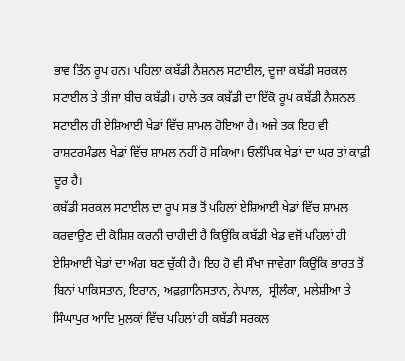ਭਾਵ ਤਿੰਨ ਰੂਪ ਹਨ। ਪਹਿਲਾ ਕਬੱਡੀ ਨੈਸ਼ਨਲ ਸਟਾਈਲ, ਦੂਜਾ ਕਬੱਡੀ ਸਰਕਲ ਸਟਾਈਲ ਤੇ ਤੀਜਾ ਬੀਚ ਕਬੱਡੀ। ਹਾਲੇ ਤਕ ਕਬੱਡੀ ਦਾ ਇੱਕੋ ਰੂਪ ਕਬੱਡੀ ਨੈਸ਼ਨਲ ਸਟਾਈਲ ਹੀ ਏਸ਼ਿਆਈ ਖੇਡਾਂ ਵਿੱਚ ਸ਼ਾਮਲ ਹੋਇਆ ਹੈ। ਅਜੇ ਤਕ ਇਹ ਵੀ ਰਾਸ਼ਟਰਮੰਡਲ ਖੇਡਾਂ ਵਿੱਚ ਸ਼ਾਮਲ ਨਹੀਂ ਹੋ ਸਕਿਆ। ਓਲੰਪਿਕ ਖੇਡਾਂ ਦਾ ਘਰ ਤਾਂ ਕਾਫ਼ੀ ਦੂਰ ਹੈ।
ਕਬੱਡੀ ਸਰਕਲ ਸਟਾਈਲ ਦਾ ਰੂਪ ਸਭ ਤੋਂ ਪਹਿਲਾਂ ਏਸ਼ਿਆਈ ਖੇਡਾਂ ਵਿੱਚ ਸ਼ਾਮਲ ਕਰਵਾਉਣ ਦੀ ਕੋਸ਼ਿਸ਼ ਕਰਨੀ ਚਾਹੀਦੀ ਹੈ ਕਿਉਂਕਿ ਕਬੱਡੀ ਖੇਡ ਵਜੋਂ ਪਹਿਲਾਂ ਹੀ ਏਸ਼ਿਆਈ ਖੇਡਾਂ ਦਾ ਅੰਗ ਬਣ ਚੁੱਕੀ ਹੈ। ਇਹ ਹੋ ਵੀ ਸੌਖਾ ਜਾਵੇਗਾ ਕਿਉਂਕਿ ਭਾਰਤ ਤੋਂ ਬਿਨਾਂ ਪਾਕਿਸਤਾਨ, ਇਰਾਨ, ਅਫ਼ਗ਼ਾਨਿਸਤਾਨ, ਨੇਪਾਲ,  ਸ੍ਰੀਲੰਕਾ, ਮਲੇਸ਼ੀਆ ਤੇ ਸਿੰਘਾਪੁਰ ਆਦਿ ਮੁਲਕਾਂ ਵਿੱਚ ਪਹਿਲਾਂ ਹੀ ਕਬੱਡੀ ਸਰਕਲ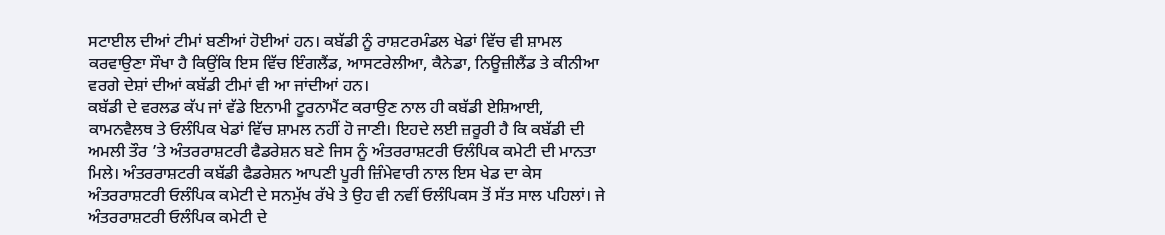ਸਟਾਈਲ ਦੀਆਂ ਟੀਮਾਂ ਬਣੀਆਂ ਹੋਈਆਂ ਹਨ। ਕਬੱਡੀ ਨੂੰ ਰਾਸ਼ਟਰਮੰਡਲ ਖੇਡਾਂ ਵਿੱਚ ਵੀ ਸ਼ਾਮਲ ਕਰਵਾਉਣਾ ਸੌਖਾ ਹੈ ਕਿਉਂਕਿ ਇਸ ਵਿੱਚ ਇੰਗਲੈਂਡ, ਆਸਟਰੇਲੀਆ, ਕੈਨੇਡਾ, ਨਿਊਜ਼ੀਲੈਂਡ ਤੇ ਕੀਨੀਆ ਵਰਗੇ ਦੇਸ਼ਾਂ ਦੀਆਂ ਕਬੱਡੀ ਟੀਮਾਂ ਵੀ ਆ ਜਾਂਦੀਆਂ ਹਨ।
ਕਬੱਡੀ ਦੇ ਵਰਲਡ ਕੱਪ ਜਾਂ ਵੱਡੇ ਇਨਾਮੀ ਟੂਰਨਾਮੈਂਟ ਕਰਾਉਣ ਨਾਲ ਹੀ ਕਬੱਡੀ ਏਸ਼ਿਆਈ, ਕਾਮਨਵੈਲਥ ਤੇ ਓਲੰਪਿਕ ਖੇਡਾਂ ਵਿੱਚ ਸ਼ਾਮਲ ਨਹੀਂ ਹੋ ਜਾਣੀ। ਇਹਦੇ ਲਈ ਜ਼ਰੂਰੀ ਹੈ ਕਿ ਕਬੱਡੀ ਦੀ ਅਮਲੀ ਤੌਰ ’ਤੇ ਅੰਤਰਰਾਸ਼ਟਰੀ ਫੈਡਰੇਸ਼ਨ ਬਣੇ ਜਿਸ ਨੂੰ ਅੰਤਰਰਾਸ਼ਟਰੀ ਓਲੰਪਿਕ ਕਮੇਟੀ ਦੀ ਮਾਨਤਾ ਮਿਲੇ। ਅੰਤਰਰਾਸ਼ਟਰੀ ਕਬੱਡੀ ਫੈਡਰੇਸ਼ਨ ਆਪਣੀ ਪੂਰੀ ਜ਼ਿੰਮੇਵਾਰੀ ਨਾਲ ਇਸ ਖੇਡ ਦਾ ਕੇਸ ਅੰਤਰਰਾਸ਼ਟਰੀ ਓਲੰਪਿਕ ਕਮੇਟੀ ਦੇ ਸਨਮੁੱਖ ਰੱਖੇ ਤੇ ਉਹ ਵੀ ਨਵੀਂ ਓਲੰਪਿਕਸ ਤੋਂ ਸੱਤ ਸਾਲ ਪਹਿਲਾਂ। ਜੇ ਅੰਤਰਰਾਸ਼ਟਰੀ ਓਲੰਪਿਕ ਕਮੇਟੀ ਦੇ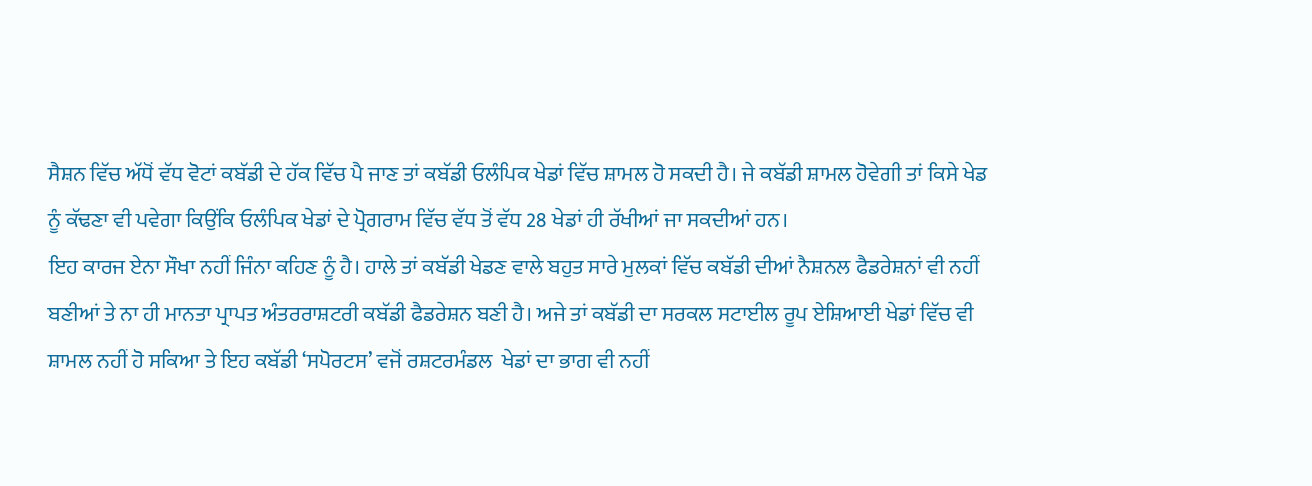ਸੈਸ਼ਨ ਵਿੱਚ ਅੱਧੋਂ ਵੱਧ ਵੋਟਾਂ ਕਬੱਡੀ ਦੇ ਹੱਕ ਵਿੱਚ ਪੈ ਜਾਣ ਤਾਂ ਕਬੱਡੀ ਓਲੰਪਿਕ ਖੇਡਾਂ ਵਿੱਚ ਸ਼ਾਮਲ ਹੋ ਸਕਦੀ ਹੈ। ਜੇ ਕਬੱਡੀ ਸ਼ਾਮਲ ਹੋਵੇਗੀ ਤਾਂ ਕਿਸੇ ਖੇਡ ਨੂੰ ਕੱਢਣਾ ਵੀ ਪਵੇਗਾ ਕਿਉਂਕਿ ਓਲੰਪਿਕ ਖੇਡਾਂ ਦੇ ਪ੍ਰੋਗਰਾਮ ਵਿੱਚ ਵੱਧ ਤੋਂ ਵੱਧ 28 ਖੇਡਾਂ ਹੀ ਰੱਖੀਆਂ ਜਾ ਸਕਦੀਆਂ ਹਨ।
ਇਹ ਕਾਰਜ ਏਨਾ ਸੌਖਾ ਨਹੀਂ ਜਿੰਨਾ ਕਹਿਣ ਨੂੰ ਹੈ। ਹਾਲੇ ਤਾਂ ਕਬੱਡੀ ਖੇਡਣ ਵਾਲੇ ਬਹੁਤ ਸਾਰੇ ਮੁਲਕਾਂ ਵਿੱਚ ਕਬੱਡੀ ਦੀਆਂ ਨੈਸ਼ਨਲ ਫੈਡਰੇਸ਼ਨਾਂ ਵੀ ਨਹੀਂ ਬਣੀਆਂ ਤੇ ਨਾ ਹੀ ਮਾਨਤਾ ਪ੍ਰਾਪਤ ਅੰਤਰਰਾਸ਼ਟਰੀ ਕਬੱਡੀ ਫੈਡਰੇਸ਼ਨ ਬਣੀ ਹੈ। ਅਜੇ ਤਾਂ ਕਬੱਡੀ ਦਾ ਸਰਕਲ ਸਟਾਈਲ ਰੂਪ ਏਸ਼ਿਆਈ ਖੇਡਾਂ ਵਿੱਚ ਵੀ ਸ਼ਾਮਲ ਨਹੀਂ ਹੋ ਸਕਿਆ ਤੇ ਇਹ ਕਬੱਡੀ ‘ਸਪੋਰਟਸ’ ਵਜੋਂ ਰਸ਼ਟਰਮੰਡਲ  ਖੇਡਾਂ ਦਾ ਭਾਗ ਵੀ ਨਹੀਂ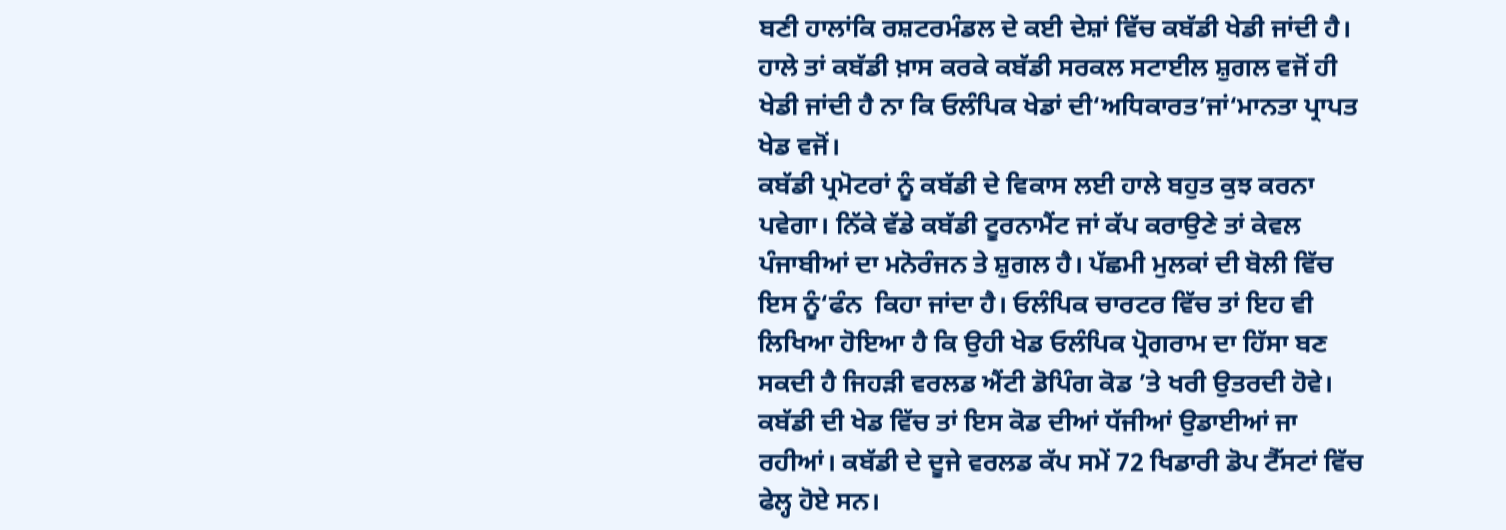ਬਣੀ ਹਾਲਾਂਕਿ ਰਸ਼ਟਰਮੰਡਲ ਦੇ ਕਈ ਦੇਸ਼ਾਂ ਵਿੱਚ ਕਬੱਡੀ ਖੇਡੀ ਜਾਂਦੀ ਹੈ। ਹਾਲੇ ਤਾਂ ਕਬੱਡੀ ਖ਼ਾਸ ਕਰਕੇ ਕਬੱਡੀ ਸਰਕਲ ਸਟਾਈਲ ਸ਼ੁਗਲ ਵਜੋਂ ਹੀ ਖੇਡੀ ਜਾਂਦੀ ਹੈ ਨਾ ਕਿ ਓਲੰਪਿਕ ਖੇਡਾਂ ਦੀ‘ਅਧਿਕਾਰਤ’ਜਾਂ‘ਮਾਨਤਾ ਪ੍ਰਾਪਤ ਖੇਡ ਵਜੋਂ।
ਕਬੱਡੀ ਪ੍ਰਮੋਟਰਾਂ ਨੂੰ ਕਬੱਡੀ ਦੇ ਵਿਕਾਸ ਲਈ ਹਾਲੇ ਬਹੁਤ ਕੁਝ ਕਰਨਾ ਪਵੇਗਾ। ਨਿੱਕੇ ਵੱਡੇ ਕਬੱਡੀ ਟੂਰਨਾਮੈਂਟ ਜਾਂ ਕੱਪ ਕਰਾਉਣੇ ਤਾਂ ਕੇਵਲ ਪੰਜਾਬੀਆਂ ਦਾ ਮਨੋਰੰਜਨ ਤੇ ਸ਼ੁਗਲ ਹੈ। ਪੱਛਮੀ ਮੁਲਕਾਂ ਦੀ ਬੋਲੀ ਵਿੱਚ ਇਸ ਨੂੰ‘ਫੰਨ  ਕਿਹਾ ਜਾਂਦਾ ਹੈ। ਓਲੰਪਿਕ ਚਾਰਟਰ ਵਿੱਚ ਤਾਂ ਇਹ ਵੀ ਲਿਖਿਆ ਹੋਇਆ ਹੈ ਕਿ ਉਹੀ ਖੇਡ ਓਲੰਪਿਕ ਪ੍ਰੋਗਰਾਮ ਦਾ ਹਿੱਸਾ ਬਣ ਸਕਦੀ ਹੈ ਜਿਹੜੀ ਵਰਲਡ ਐਂਟੀ ਡੋਪਿੰਗ ਕੋਡ ’ਤੇ ਖਰੀ ਉਤਰਦੀ ਹੋਵੇ। ਕਬੱਡੀ ਦੀ ਖੇਡ ਵਿੱਚ ਤਾਂ ਇਸ ਕੋਡ ਦੀਆਂ ਧੱਜੀਆਂ ਉਡਾਈਆਂ ਜਾ ਰਹੀਆਂ। ਕਬੱਡੀ ਦੇ ਦੂਜੇ ਵਰਲਡ ਕੱਪ ਸਮੇਂ 72 ਖਿਡਾਰੀ ਡੋਪ ਟੈੱਸਟਾਂ ਵਿੱਚ ਫੇਲ੍ਹ ਹੋਏ ਸਨ।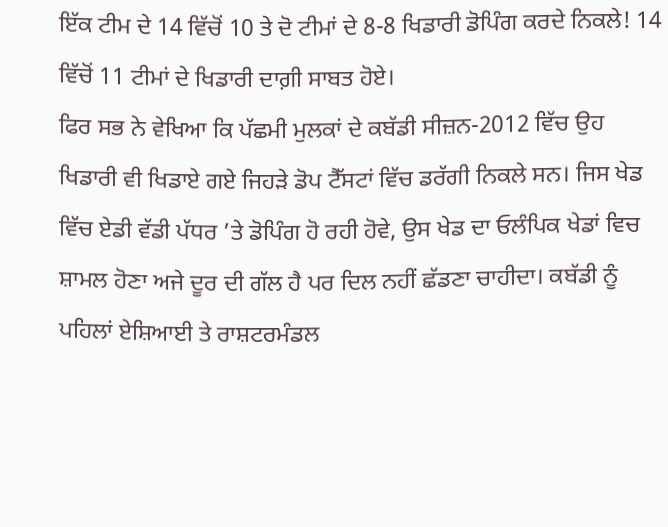ਇੱਕ ਟੀਮ ਦੇ 14 ਵਿੱਚੋਂ 10 ਤੇ ਦੋ ਟੀਮਾਂ ਦੇ 8-8 ਖਿਡਾਰੀ ਡੋਪਿੰਗ ਕਰਦੇ ਨਿਕਲੇ! 14 ਵਿੱਚੋਂ 11 ਟੀਮਾਂ ਦੇ ਖਿਡਾਰੀ ਦਾਗ਼ੀ ਸਾਬਤ ਹੋਏ।
ਫਿਰ ਸਭ ਨੇ ਵੇਖਿਆ ਕਿ ਪੱਛਮੀ ਮੁਲਕਾਂ ਦੇ ਕਬੱਡੀ ਸੀਜ਼ਨ-2012 ਵਿੱਚ ਉਹ ਖਿਡਾਰੀ ਵੀ ਖਿਡਾਏ ਗਏ ਜਿਹੜੇ ਡੋਪ ਟੈੱਸਟਾਂ ਵਿੱਚ ਡਰੱਗੀ ਨਿਕਲੇ ਸਨ। ਜਿਸ ਖੇਡ ਵਿੱਚ ਏਡੀ ਵੱਡੀ ਪੱਧਰ ’ਤੇ ਡੋਪਿੰਗ ਹੋ ਰਹੀ ਹੋਵੇ, ਉਸ ਖੇਡ ਦਾ ਓਲੰਪਿਕ ਖੇਡਾਂ ਵਿਚ ਸ਼ਾਮਲ ਹੋਣਾ ਅਜੇ ਦੂਰ ਦੀ ਗੱਲ ਹੈ ਪਰ ਦਿਲ ਨਹੀਂ ਛੱਡਣਾ ਚਾਹੀਦਾ। ਕਬੱਡੀ ਨੂੰ ਪਹਿਲਾਂ ਏਸ਼ਿਆਈ ਤੇ ਰਾਸ਼ਟਰਮੰਡਲ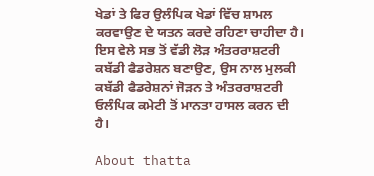ਖੇਡਾਂ ਤੇ ਫਿਰ ਉਲੰਪਿਕ ਖੇਡਾਂ ਵਿੱਚ ਸ਼ਾਮਲ ਕਰਵਾਉਣ ਦੇ ਯਤਨ ਕਰਦੇ ਰਹਿਣਾ ਚਾਹੀਦਾ ਹੈ। ਇਸ ਵੇਲੇ ਸਭ ਤੋਂ ਵੱਡੀ ਲੋੜ ਅੰਤਰਰਾਸ਼ਟਰੀ ਕਬੱਡੀ ਫੈਡਰੇਸ਼ਨ ਬਣਾਉਣ, ਉਸ ਨਾਲ ਮੁਲਕੀ ਕਬੱਡੀ ਫੈਡਰੇਸ਼ਨਾਂ ਜੋੜਨ ਤੇ ਅੰਤਰਰਾਸ਼ਟਰੀ ਓਲੰਪਿਕ ਕਮੇਟੀ ਤੋਂ ਮਾਨਤਾ ਹਾਸਲ ਕਰਨ ਦੀ ਹੈ।

About thatta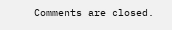Comments are closed.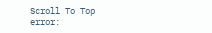Scroll To Top
error: